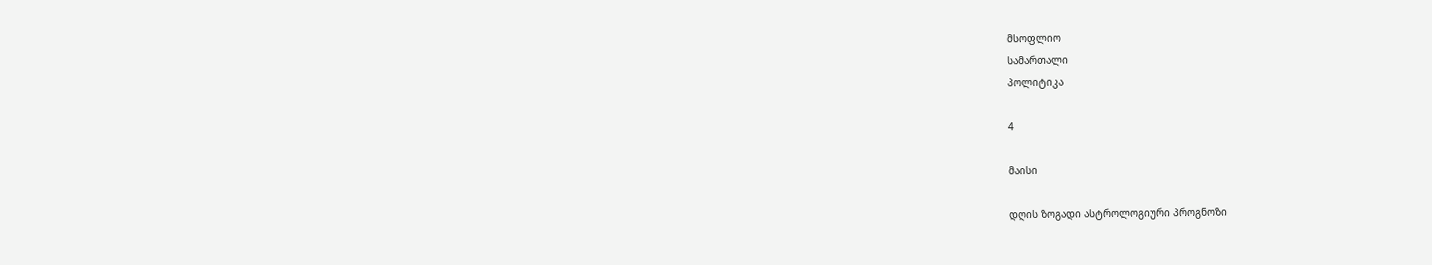მსოფლიო
სამართალი
პოლიტიკა

4

მაისი

დღის ზოგადი ასტროლოგიური პროგნოზი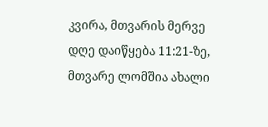კვირა, მთვარის მერვე დღე დაიწყება 11:21-ზე, მთვარე ლომშია ახალი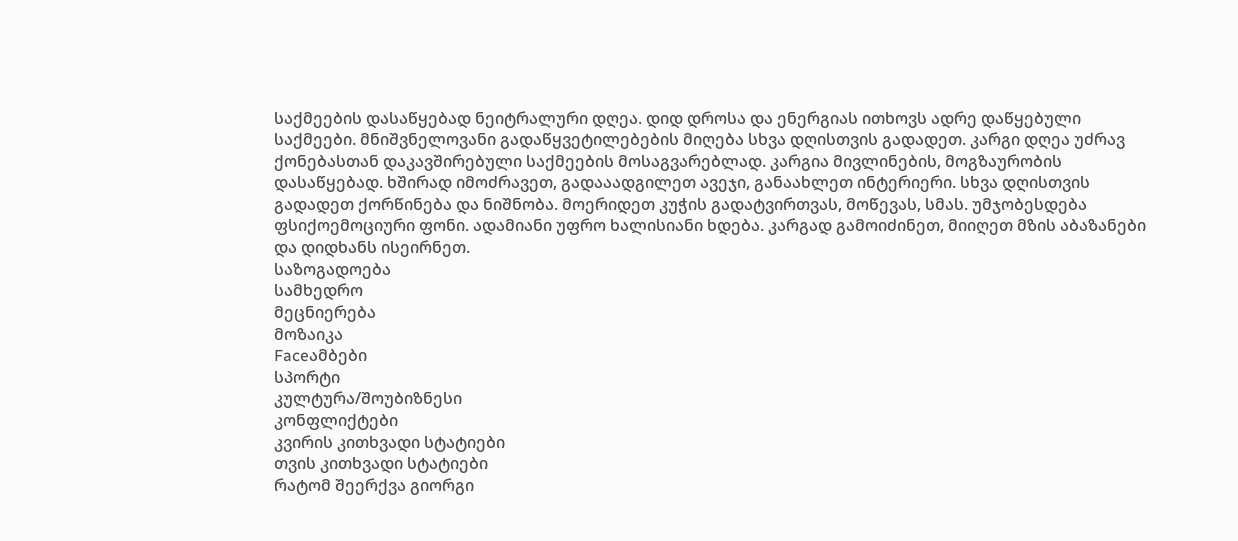საქმეების დასაწყებად ნეიტრალური დღეა. დიდ დროსა და ენერგიას ითხოვს ადრე დაწყებული საქმეები. მნიშვნელოვანი გადაწყვეტილებების მიღება სხვა დღისთვის გადადეთ. კარგი დღეა უძრავ ქონებასთან დაკავშირებული საქმეების მოსაგვარებლად. კარგია მივლინების, მოგზაურობის დასაწყებად. ხშირად იმოძრავეთ, გადააადგილეთ ავეჯი, განაახლეთ ინტერიერი. სხვა დღისთვის გადადეთ ქორწინება და ნიშნობა. მოერიდეთ კუჭის გადატვირთვას, მოწევას, სმას. უმჯობესდება ფსიქოემოციური ფონი. ადამიანი უფრო ხალისიანი ხდება. კარგად გამოიძინეთ, მიიღეთ მზის აბაზანები და დიდხანს ისეირნეთ.
საზოგადოება
სამხედრო
მეცნიერება
მოზაიკა
Faceამბები
სპორტი
კულტურა/შოუბიზნესი
კონფლიქტები
კვირის კითხვადი სტატიები
თვის კითხვადი სტატიები
რატომ შეერქვა გიორგი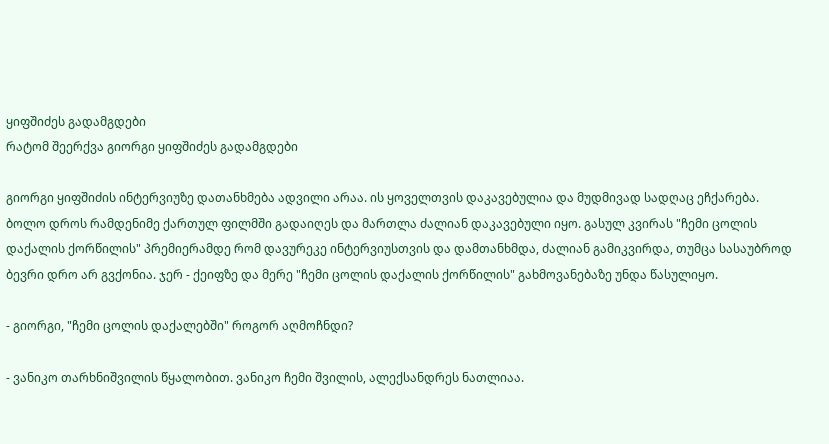ყიფშიძეს გადამგდები
რატომ შეერქვა გიორგი ყიფშიძეს გადამგდები

გიორგი ყიფშიძის ინტერვიუზე დათანხმება ადვილი არაა. ის ყოველთვის დაკავებულია და მუდმივად სადღაც ეჩქარება. ბოლო დროს რამდენიმე ქართულ ფილმში გადაიღეს და მართლა ძალიან დაკავებული იყო. გასულ კვირას "ჩემი ცოლის დაქალის ქორწილის" პრემიერამდე რომ დავურეკე ინტერვიუსთვის და დამთანხმდა, ძალიან გამიკვირდა, თუმცა სასაუბროდ ბევრი დრო არ გვქონია. ჯერ - ქეიფზე და მერე "ჩემი ცოლის დაქალის ქორწილის" გახმოვანებაზე უნდა წასულიყო.

- გიორგი, "ჩემი ცოლის დაქალებში" როგორ აღმოჩნდი?

- ვანიკო თარხნიშვილის წყალობით. ვანიკო ჩემი შვილის, ალექსანდრეს ნათლიაა.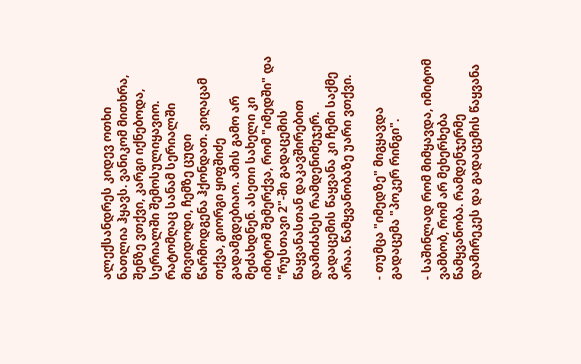ალექსანდრეს კიდევ ოთხი ნათლია ჰყავს. ვანიკომ მითხრა, შენზე ვთქვი, კარგი იქნებოდა, სერიალში შემოსულიყავიო. რატომღაც სანამ სერიალში მივიდოდი, ჩემზე ცუდი წარმოდგენა ჰქონდათ. ვიღაცამ თქვა, გიორგი ყიფშიძე გადამგდებიაო. ამის გამო არ მეძახდნენ. ასეთი სახელი კი იმიტომ შემერქვა, რომ "იმედში" და "რუსთავი 2"-ში გადაცემის წაყვანასთან დაკავშირებით დამიძახეს რამდენიმეჯერ. გადაცემის წაყვანა კი ჩემი საქმე არაა. წამყვანობაზე უარი ვთქვი.

- თუმცა "იმედზე" მიგყავდა გადაცემა "პოკერ რინგი".

- საშინლად რომ მიმყავდა, იმიტომ ვამბობ, რომ არ მეხერხება წამყვანობა. რამდენჯერმე დამირეკეს და გადაცემის წაყვანა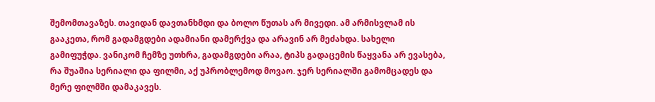შემომთავაზეს. თავიდან დავთანხმდი და ბოლო წუთას არ მივედი. ამ არმისვლამ ის გააკეთა, რომ გადამგდები ადამიანი დამერქვა და არავინ არ მეძახდა. სახელი გამიფუჭდა. ვანიკომ ჩემზე უთხრა, გადამგდები არაა, ტიპს გადაცემის წაყვანა არ ევასება, რა შუაშია სერიალი და ფილმი, აქ უპრობლემოდ მოვაო. ჯერ სერიალში გამომცადეს და მერე ფილმში დამაკავეს.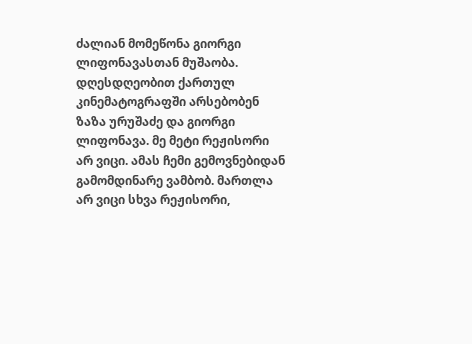ძალიან მომეწონა გიორგი ლიფონავასთან მუშაობა. დღესდღეობით ქართულ კინემატოგრაფში არსებობენ ზაზა ურუშაძე და გიორგი ლიფონავა. მე მეტი რეჟისორი არ ვიცი. ამას ჩემი გემოვნებიდან გამომდინარე ვამბობ. მართლა არ ვიცი სხვა რეჟისორი,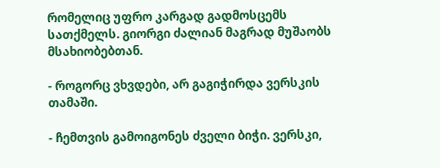რომელიც უფრო კარგად გადმოსცემს სათქმელს. გიორგი ძალიან მაგრად მუშაობს მსახიობებთან.

- როგორც ვხვდები, არ გაგიჭირდა ვერსკის თამაში.

- ჩემთვის გამოიგონეს ძველი ბიჭი. ვერსკი,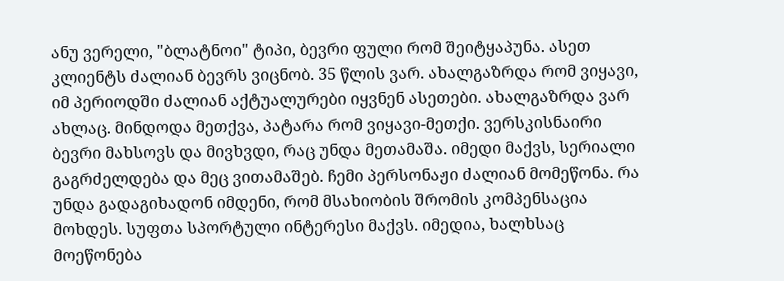ანუ ვერელი, "ბლატნოი" ტიპი, ბევრი ფული რომ შეიტყაპუნა. ასეთ კლიენტს ძალიან ბევრს ვიცნობ. 35 წლის ვარ. ახალგაზრდა რომ ვიყავი, იმ პერიოდში ძალიან აქტუალურები იყვნენ ასეთები. ახალგაზრდა ვარ ახლაც. მინდოდა მეთქვა, პატარა რომ ვიყავი-მეთქი. ვერსკისნაირი ბევრი მახსოვს და მივხვდი, რაც უნდა მეთამაშა. იმედი მაქვს, სერიალი გაგრძელდება და მეც ვითამაშებ. ჩემი პერსონაჟი ძალიან მომეწონა. რა უნდა გადაგიხადონ იმდენი, რომ მსახიობის შრომის კომპენსაცია მოხდეს. სუფთა სპორტული ინტერესი მაქვს. იმედია, ხალხსაც მოეწონება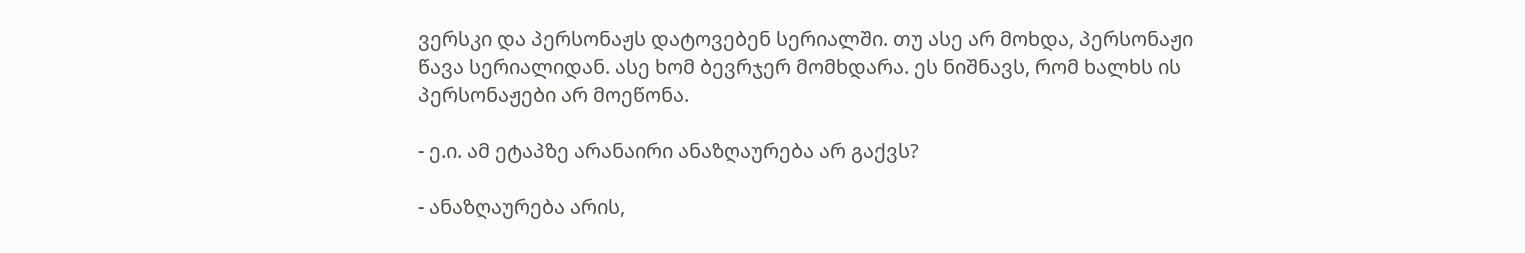ვერსკი და პერსონაჟს დატოვებენ სერიალში. თუ ასე არ მოხდა, პერსონაჟი წავა სერიალიდან. ასე ხომ ბევრჯერ მომხდარა. ეს ნიშნავს, რომ ხალხს ის პერსონაჟები არ მოეწონა.

- ე.ი. ამ ეტაპზე არანაირი ანაზღაურება არ გაქვს?

- ანაზღაურება არის,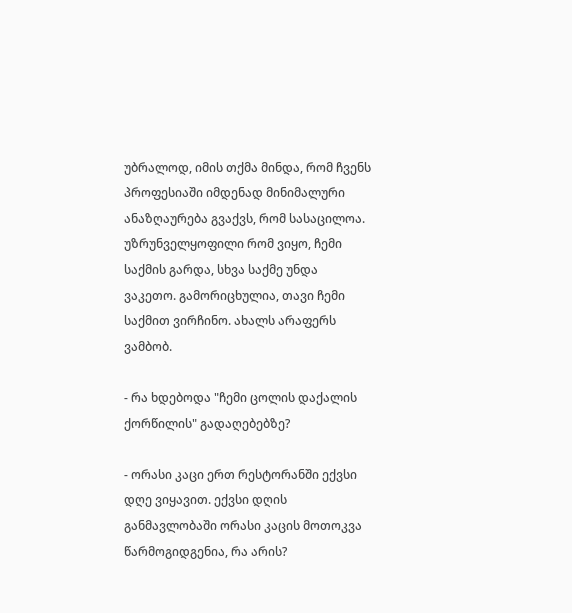უბრალოდ, იმის თქმა მინდა, რომ ჩვენს პროფესიაში იმდენად მინიმალური ანაზღაურება გვაქვს, რომ სასაცილოა. უზრუნველყოფილი რომ ვიყო, ჩემი საქმის გარდა, სხვა საქმე უნდა ვაკეთო. გამორიცხულია, თავი ჩემი საქმით ვირჩინო. ახალს არაფერს ვამბობ.

- რა ხდებოდა "ჩემი ცოლის დაქალის ქორწილის" გადაღებებზე?

- ორასი კაცი ერთ რესტორანში ექვსი დღე ვიყავით. ექვსი დღის განმავლობაში ორასი კაცის მოთოკვა წარმოგიდგენია, რა არის?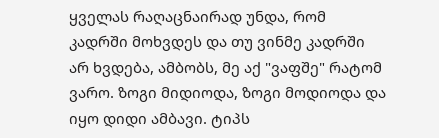ყველას რაღაცნაირად უნდა, რომ კადრში მოხვდეს და თუ ვინმე კადრში არ ხვდება, ამბობს, მე აქ "ვაფშე" რატომ ვარო. ზოგი მიდიოდა, ზოგი მოდიოდა და იყო დიდი ამბავი. ტიპს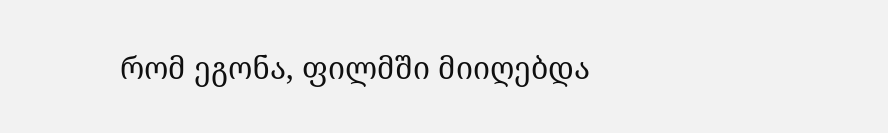რომ ეგონა, ფილმში მიიღებდა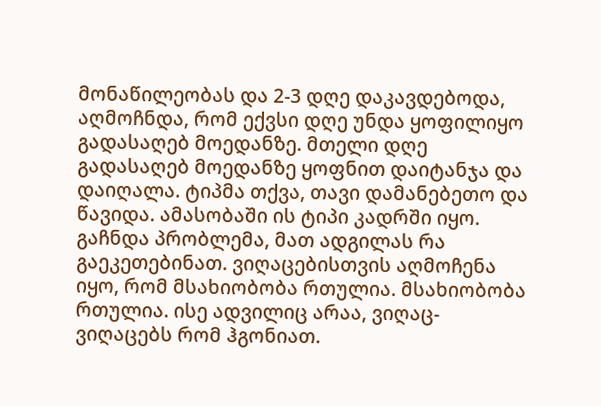მონაწილეობას და 2-3 დღე დაკავდებოდა, აღმოჩნდა, რომ ექვსი დღე უნდა ყოფილიყო გადასაღებ მოედანზე. მთელი დღე გადასაღებ მოედანზე ყოფნით დაიტანჯა და დაიღალა. ტიპმა თქვა, თავი დამანებეთო და წავიდა. ამასობაში ის ტიპი კადრში იყო. გაჩნდა პრობლემა, მათ ადგილას რა გაეკეთებინათ. ვიღაცებისთვის აღმოჩენა იყო, რომ მსახიობობა რთულია. მსახიობობა რთულია. ისე ადვილიც არაა, ვიღაც-ვიღაცებს რომ ჰგონიათ.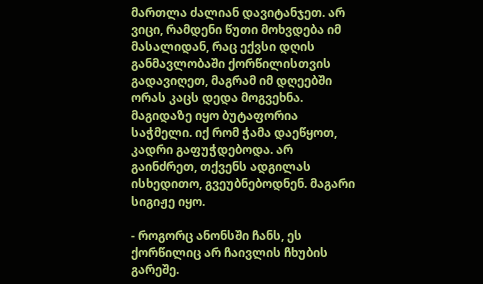მართლა ძალიან დავიტანჯეთ. არ ვიცი, რამდენი წუთი მოხვდება იმ მასალიდან, რაც ექვსი დღის განმავლობაში ქორწილისთვის გადავიღეთ, მაგრამ იმ დღეებში ორას კაცს დედა მოგვეხნა. მაგიდაზე იყო ბუტაფორია საჭმელი. იქ რომ ჭამა დაეწყოთ, კადრი გაფუჭდებოდა. არ გაინძრეთ, თქვენს ადგილას ისხედითო, გვეუბნებოდნენ. მაგარი სიგიჟე იყო.

- როგორც ანონსში ჩანს, ეს ქორწილიც არ ჩაივლის ჩხუბის გარეშე.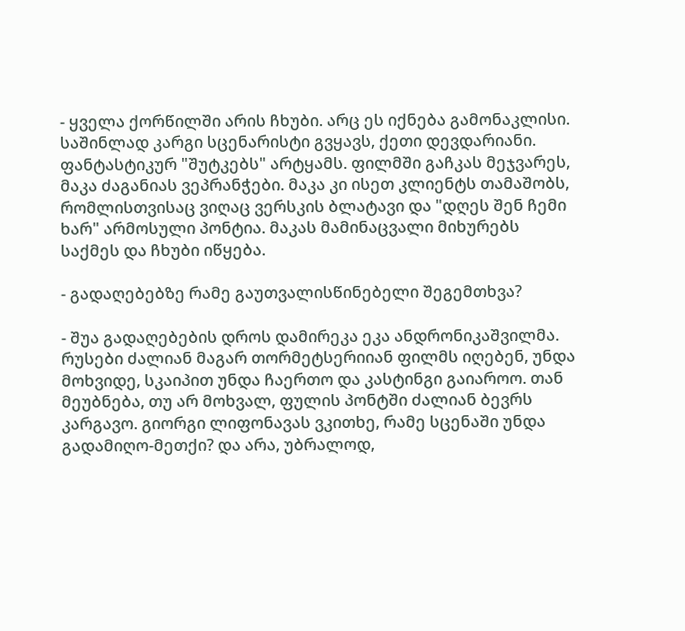- ყველა ქორწილში არის ჩხუბი. არც ეს იქნება გამონაკლისი. საშინლად კარგი სცენარისტი გვყავს, ქეთი დევდარიანი. ფანტასტიკურ "შუტკებს" არტყამს. ფილმში გაჩკას მეჯვარეს, მაკა ძაგანიას ვეპრანჭები. მაკა კი ისეთ კლიენტს თამაშობს, რომლისთვისაც ვიღაც ვერსკის ბლატავი და "დღეს შენ ჩემი ხარ" არმოსული პონტია. მაკას მამინაცვალი მიხურებს საქმეს და ჩხუბი იწყება.

- გადაღებებზე რამე გაუთვალისწინებელი შეგემთხვა?

- შუა გადაღებების დროს დამირეკა ეკა ანდრონიკაშვილმა. რუსები ძალიან მაგარ თორმეტსერიიან ფილმს იღებენ, უნდა მოხვიდე, სკაიპით უნდა ჩაერთო და კასტინგი გაიაროო. თან მეუბნება, თუ არ მოხვალ, ფულის პონტში ძალიან ბევრს კარგავო. გიორგი ლიფონავას ვკითხე, რამე სცენაში უნდა გადამიღო-მეთქი? და არა, უბრალოდ,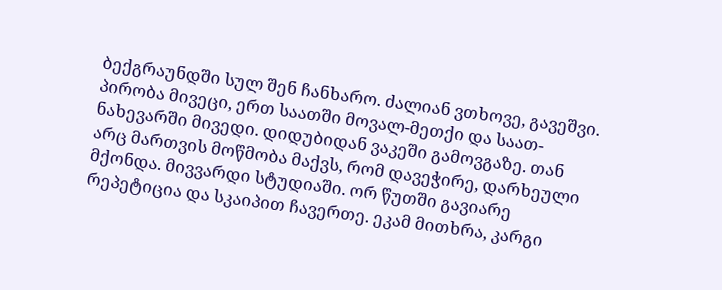ბექგრაუნდში სულ შენ ჩანხარო. ძალიან ვთხოვე, გავეშვი. პირობა მივეცი, ერთ საათში მოვალ-მეთქი და საათ-ნახევარში მივედი. დიდუბიდან ვაკეში გამოვგაზე. თან არც მართვის მოწმობა მაქვს, რომ დავეჭირე, დარხეული მქონდა. მივვარდი სტუდიაში. ორ წუთში გავიარე რეპეტიცია და სკაიპით ჩავერთე. ეკამ მითხრა, კარგი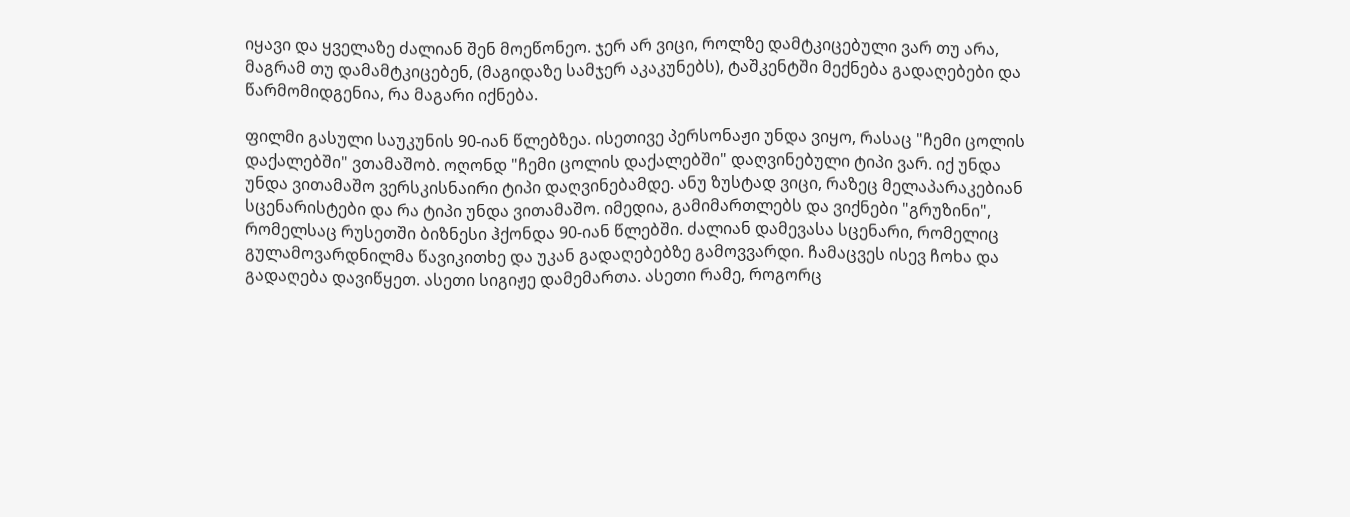იყავი და ყველაზე ძალიან შენ მოეწონეო. ჯერ არ ვიცი, როლზე დამტკიცებული ვარ თუ არა, მაგრამ თუ დამამტკიცებენ, (მაგიდაზე სამჯერ აკაკუნებს), ტაშკენტში მექნება გადაღებები და წარმომიდგენია, რა მაგარი იქნება.

ფილმი გასული საუკუნის 90-იან წლებზეა. ისეთივე პერსონაჟი უნდა ვიყო, რასაც "ჩემი ცოლის დაქალებში" ვთამაშობ. ოღონდ "ჩემი ცოლის დაქალებში" დაღვინებული ტიპი ვარ. იქ უნდა უნდა ვითამაშო ვერსკისნაირი ტიპი დაღვინებამდე. ანუ ზუსტად ვიცი, რაზეც მელაპარაკებიან სცენარისტები და რა ტიპი უნდა ვითამაშო. იმედია, გამიმართლებს და ვიქნები "გრუზინი", რომელსაც რუსეთში ბიზნესი ჰქონდა 90-იან წლებში. ძალიან დამევასა სცენარი, რომელიც გულამოვარდნილმა წავიკითხე და უკან გადაღებებზე გამოვვარდი. ჩამაცვეს ისევ ჩოხა და გადაღება დავიწყეთ. ასეთი სიგიჟე დამემართა. ასეთი რამე, როგორც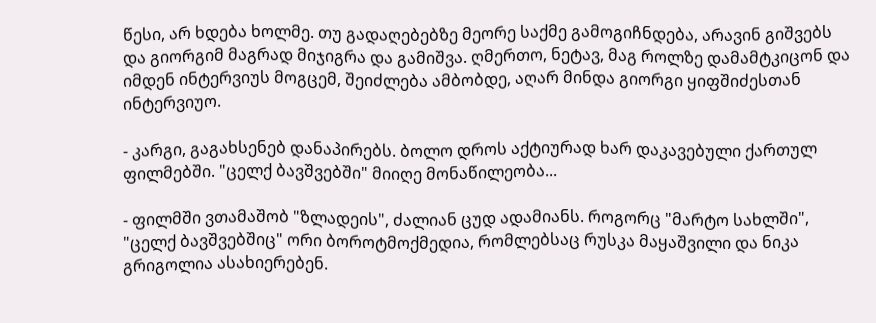წესი, არ ხდება ხოლმე. თუ გადაღებებზე მეორე საქმე გამოგიჩნდება, არავინ გიშვებს და გიორგიმ მაგრად მიჯიგრა და გამიშვა. ღმერთო, ნეტავ, მაგ როლზე დამამტკიცონ და იმდენ ინტერვიუს მოგცემ, შეიძლება ამბობდე, აღარ მინდა გიორგი ყიფშიძესთან ინტერვიუო.

- კარგი, გაგახსენებ დანაპირებს. ბოლო დროს აქტიურად ხარ დაკავებული ქართულ ფილმებში. "ცელქ ბავშვებში" მიიღე მონაწილეობა...

- ფილმში ვთამაშობ "ზლადეის", ძალიან ცუდ ადამიანს. როგორც "მარტო სახლში", "ცელქ ბავშვებშიც" ორი ბოროტმოქმედია, რომლებსაც რუსკა მაყაშვილი და ნიკა გრიგოლია ასახიერებენ.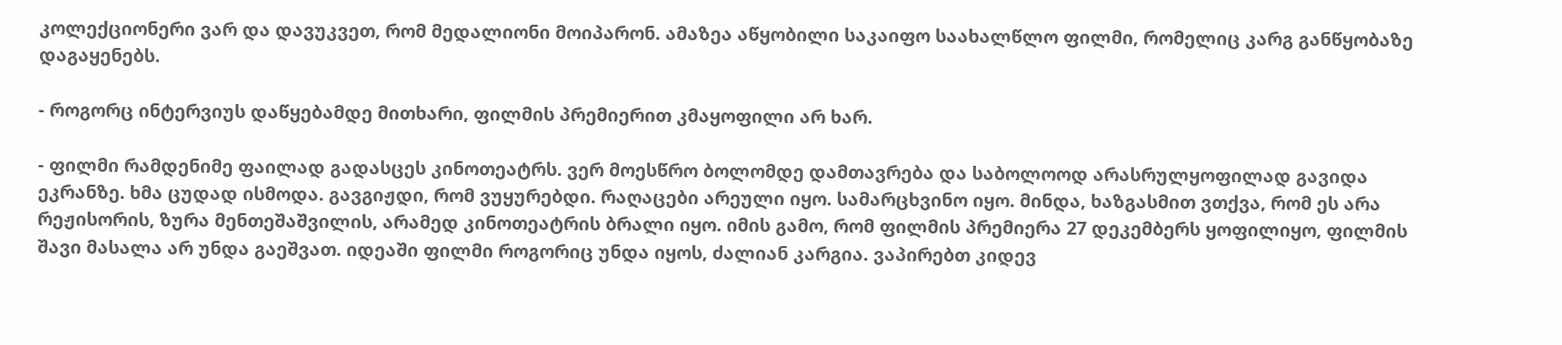კოლექციონერი ვარ და დავუკვეთ, რომ მედალიონი მოიპარონ. ამაზეა აწყობილი საკაიფო საახალწლო ფილმი, რომელიც კარგ განწყობაზე დაგაყენებს.

- როგორც ინტერვიუს დაწყებამდე მითხარი, ფილმის პრემიერით კმაყოფილი არ ხარ.

- ფილმი რამდენიმე ფაილად გადასცეს კინოთეატრს. ვერ მოესწრო ბოლომდე დამთავრება და საბოლოოდ არასრულყოფილად გავიდა ეკრანზე. ხმა ცუდად ისმოდა. გავგიჟდი, რომ ვუყურებდი. რაღაცები არეული იყო. სამარცხვინო იყო. მინდა, ხაზგასმით ვთქვა, რომ ეს არა რეჟისორის, ზურა მენთეშაშვილის, არამედ კინოთეატრის ბრალი იყო. იმის გამო, რომ ფილმის პრემიერა 27 დეკემბერს ყოფილიყო, ფილმის შავი მასალა არ უნდა გაეშვათ. იდეაში ფილმი როგორიც უნდა იყოს, ძალიან კარგია. ვაპირებთ კიდევ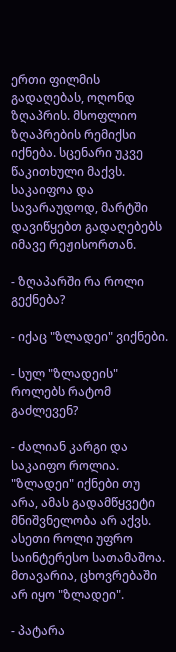ერთი ფილმის გადაღებას, ოღონდ ზღაპრის. მსოფლიო ზღაპრების რემიქსი იქნება. სცენარი უკვე წაკითხული მაქვს. საკაიფოა და სავარაუდოდ, მარტში დავიწყებთ გადაღებებს იმავე რეჟისორთან.

- ზღაპარში რა როლი გექნება?

- იქაც "ზლადეი" ვიქნები.

- სულ "ზლადეის" როლებს რატომ გაძლევენ?

- ძალიან კარგი და საკაიფო როლია. "ზლადეი" იქნები თუ არა, ამას გადამწყვეტი მნიშვნელობა არ აქვს. ასეთი როლი უფრო საინტერესო სათამაშოა. მთავარია, ცხოვრებაში არ იყო "ზლადეი".

- პატარა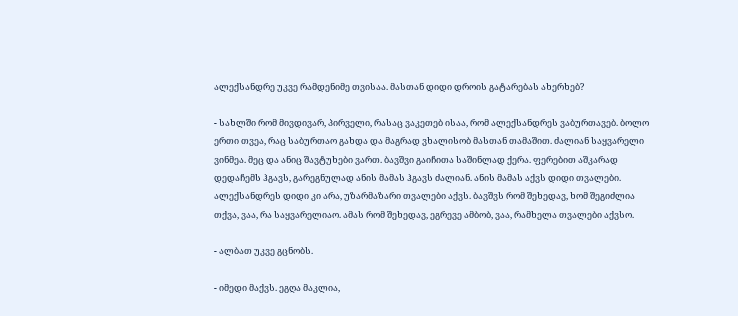ალექსანდრე უკვე რამდენიმე თვისაა. მასთან დიდი დროის გატარებას ახერხებ?

- სახლში რომ მივდივარ, პირველი, რასაც ვაკეთებ ისაა, რომ ალექსანდრეს ვაბურთავებ. ბოლო ერთი თვეა, რაც საბურთაო გახდა და მაგრად ვხალისობ მასთან თამაშით. ძალიან საყვარელი ვინმეა. მეც და ანიც შავტუხები ვართ. ბავშვი გაიჩითა საშინლად ქერა. ფერებით აშკარად დედაჩემს ჰგავს, გარეგნულად ანის მამას ჰგავს ძალიან. ანის მამას აქვს დიდი თვალები. ალექსანდრეს დიდი კი არა, უზარმაზარი თვალები აქვს. ბავშვს რომ შეხედავ, ხომ შეგიძლია თქვა, ვაა, რა საყვარელიაო. ამას რომ შეხედავ, ეგრევე ამბობ, ვაა, რამხელა თვალები აქვსო.

- ალბათ უკვე გცნობს.

- იმედი მაქვს. ეგღა მაკლია,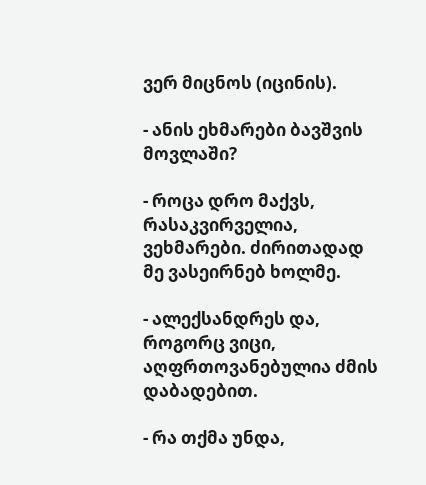ვერ მიცნოს (იცინის).

- ანის ეხმარები ბავშვის მოვლაში?

- როცა დრო მაქვს, რასაკვირველია, ვეხმარები. ძირითადად მე ვასეირნებ ხოლმე.

- ალექსანდრეს და, როგორც ვიცი, აღფრთოვანებულია ძმის დაბადებით.

- რა თქმა უნდა,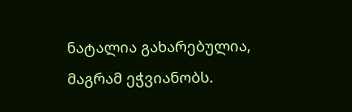ნატალია გახარებულია, მაგრამ ეჭვიანობს.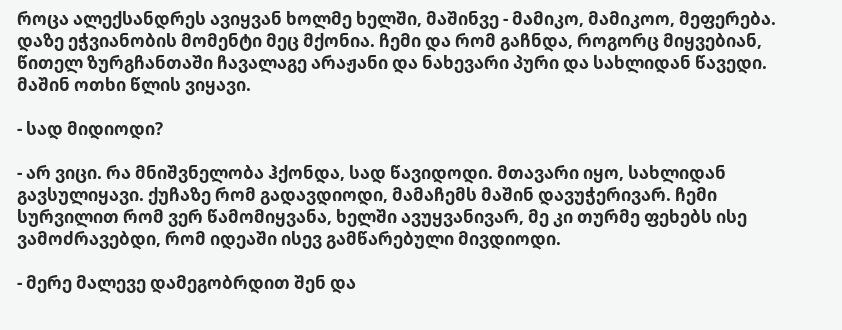როცა ალექსანდრეს ავიყვან ხოლმე ხელში, მაშინვე - მამიკო, მამიკოო, მეფერება. დაზე ეჭვიანობის მომენტი მეც მქონია. ჩემი და რომ გაჩნდა, როგორც მიყვებიან, წითელ ზურგჩანთაში ჩავალაგე არაჟანი და ნახევარი პური და სახლიდან წავედი. მაშინ ოთხი წლის ვიყავი.

- სად მიდიოდი?

- არ ვიცი. რა მნიშვნელობა ჰქონდა, სად წავიდოდი. მთავარი იყო, სახლიდან გავსულიყავი. ქუჩაზე რომ გადავდიოდი, მამაჩემს მაშინ დავუჭერივარ. ჩემი სურვილით რომ ვერ წამომიყვანა, ხელში ავუყვანივარ, მე კი თურმე ფეხებს ისე ვამოძრავებდი, რომ იდეაში ისევ გამწარებული მივდიოდი.

- მერე მალევე დამეგობრდით შენ და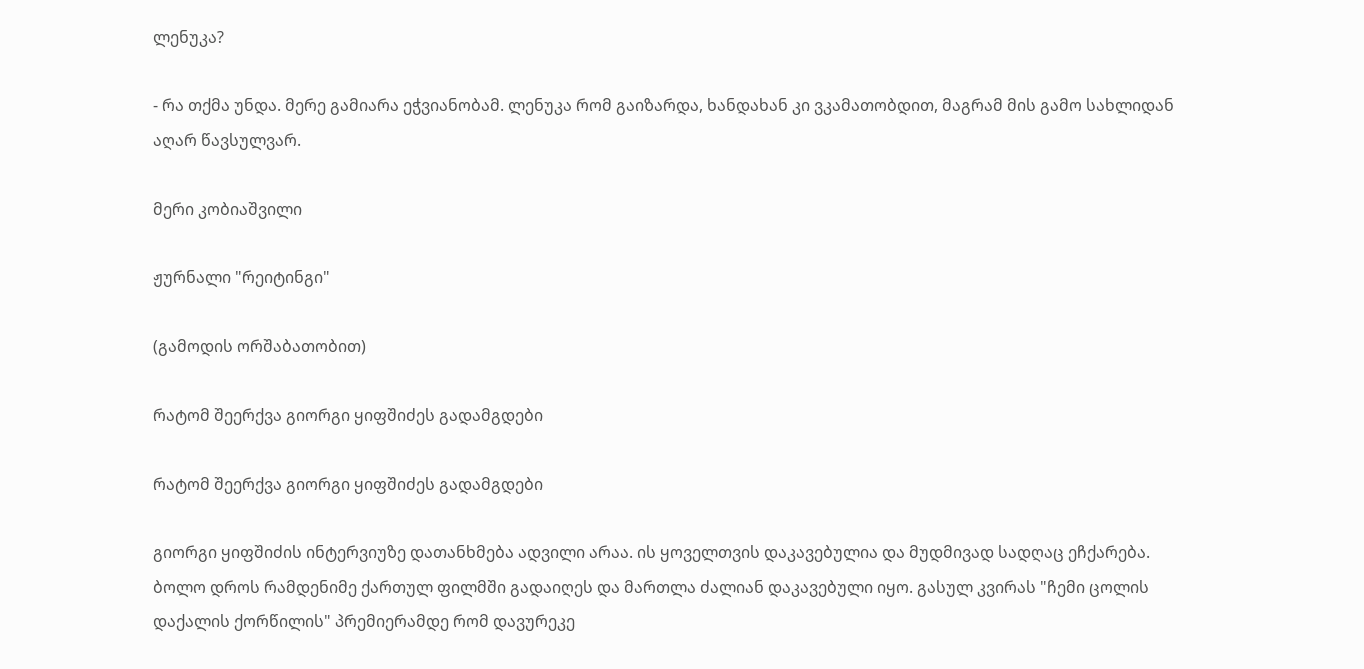ლენუკა?

- რა თქმა უნდა. მერე გამიარა ეჭვიანობამ. ლენუკა რომ გაიზარდა, ხანდახან კი ვკამათობდით, მაგრამ მის გამო სახლიდან აღარ წავსულვარ.

მერი კობიაშვილი

ჟურნალი "რეიტინგი"

(გამოდის ორშაბათობით)

რატომ შეერქვა გიორგი ყიფშიძეს გადამგდები

რატომ შეერქვა გიორგი ყიფშიძეს გადამგდები

გიორგი ყიფშიძის ინტერვიუზე დათანხმება ადვილი არაა. ის ყოველთვის დაკავებულია და მუდმივად სადღაც ეჩქარება. ბოლო დროს რამდენიმე ქართულ ფილმში გადაიღეს და მართლა ძალიან დაკავებული იყო. გასულ კვირას "ჩემი ცოლის დაქალის ქორწილის" პრემიერამდე რომ დავურეკე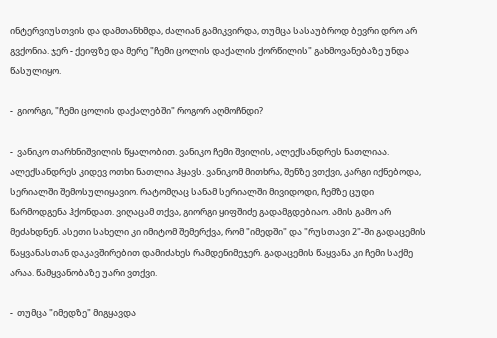ინტერვიუსთვის და დამთანხმდა, ძალიან გამიკვირდა, თუმცა სასაუბროდ ბევრი დრო არ გვქონია. ჯერ - ქეიფზე და მერე "ჩემი ცოლის დაქალის ქორწილის" გახმოვანებაზე უნდა წასულიყო.

-  გიორგი, "ჩემი ცოლის დაქალებში" როგორ აღმოჩნდი?

-  ვანიკო თარხნიშვილის წყალობით. ვანიკო ჩემი შვილის, ალექსანდრეს ნათლიაა. ალექსანდრეს კიდევ ოთხი ნათლია ჰყავს. ვანიკომ მითხრა, შენზე ვთქვი, კარგი იქნებოდა, სერიალში შემოსულიყავიო. რატომღაც სანამ სერიალში მივიდოდი, ჩემზე ცუდი წარმოდგენა ჰქონდათ. ვიღაცამ თქვა, გიორგი ყიფშიძე გადამგდებიაო. ამის გამო არ მეძახდნენ. ასეთი სახელი კი იმიტომ შემერქვა, რომ "იმედში" და "რუსთავი 2"-ში გადაცემის წაყვანასთან დაკავშირებით დამიძახეს რამდენიმეჯერ. გადაცემის წაყვანა კი ჩემი საქმე არაა. წამყვანობაზე უარი ვთქვი.

-  თუმცა "იმედზე" მიგყავდა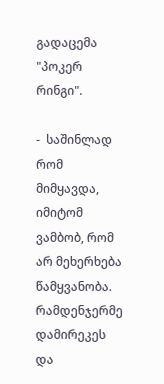გადაცემა "პოკერ რინგი".

-  საშინლად რომ მიმყავდა, იმიტომ ვამბობ, რომ არ მეხერხება წამყვანობა. რამდენჯერმე დამირეკეს და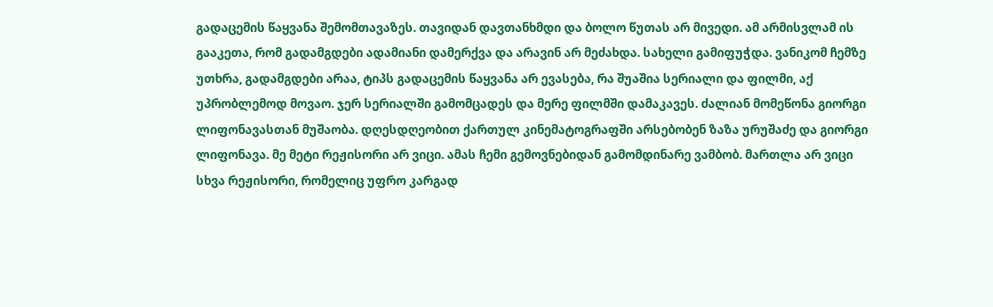გადაცემის წაყვანა შემომთავაზეს. თავიდან დავთანხმდი და ბოლო წუთას არ მივედი. ამ არმისვლამ ის გააკეთა, რომ გადამგდები ადამიანი დამერქვა და არავინ არ მეძახდა. სახელი გამიფუჭდა. ვანიკომ ჩემზე უთხრა, გადამგდები არაა, ტიპს გადაცემის წაყვანა არ ევასება, რა შუაშია სერიალი და ფილმი, აქ უპრობლემოდ მოვაო. ჯერ სერიალში გამომცადეს და მერე ფილმში დამაკავეს. ძალიან მომეწონა გიორგი ლიფონავასთან მუშაობა. დღესდღეობით ქართულ კინემატოგრაფში არსებობენ ზაზა ურუშაძე და გიორგი ლიფონავა. მე მეტი რეჟისორი არ ვიცი. ამას ჩემი გემოვნებიდან გამომდინარე ვამბობ. მართლა არ ვიცი სხვა რეჟისორი, რომელიც უფრო კარგად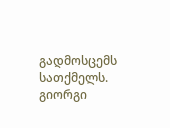გადმოსცემს სათქმელს. გიორგი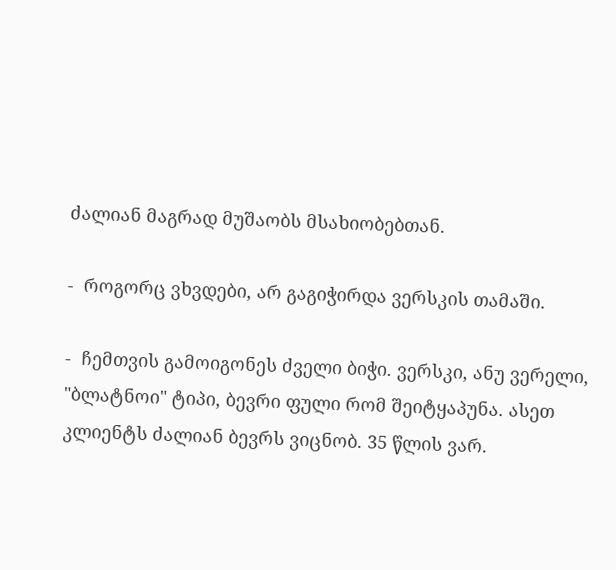ძალიან მაგრად მუშაობს მსახიობებთან.

-  როგორც ვხვდები, არ გაგიჭირდა ვერსკის თამაში.

-  ჩემთვის გამოიგონეს ძველი ბიჭი. ვერსკი, ანუ ვერელი, "ბლატნოი" ტიპი, ბევრი ფული რომ შეიტყაპუნა. ასეთ კლიენტს ძალიან ბევრს ვიცნობ. 35 წლის ვარ.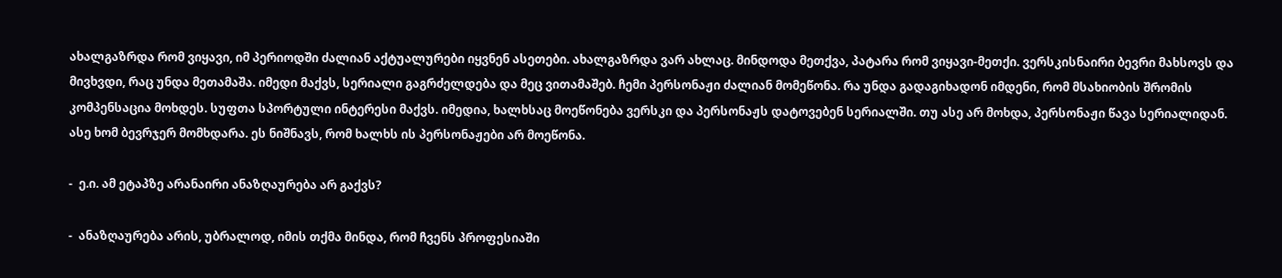ახალგაზრდა რომ ვიყავი, იმ პერიოდში ძალიან აქტუალურები იყვნენ ასეთები. ახალგაზრდა ვარ ახლაც. მინდოდა მეთქვა, პატარა რომ ვიყავი-მეთქი. ვერსკისნაირი ბევრი მახსოვს და მივხვდი, რაც უნდა მეთამაშა. იმედი მაქვს, სერიალი გაგრძელდება და მეც ვითამაშებ. ჩემი პერსონაჟი ძალიან მომეწონა. რა უნდა გადაგიხადონ იმდენი, რომ მსახიობის შრომის კომპენსაცია მოხდეს. სუფთა სპორტული ინტერესი მაქვს. იმედია, ხალხსაც მოეწონება ვერსკი და პერსონაჟს დატოვებენ სერიალში. თუ ასე არ მოხდა, პერსონაჟი წავა სერიალიდან. ასე ხომ ბევრჯერ მომხდარა. ეს ნიშნავს, რომ ხალხს ის პერსონაჟები არ მოეწონა.

-  ე.ი. ამ ეტაპზე არანაირი ანაზღაურება არ გაქვს?

-  ანაზღაურება არის, უბრალოდ, იმის თქმა მინდა, რომ ჩვენს პროფესიაში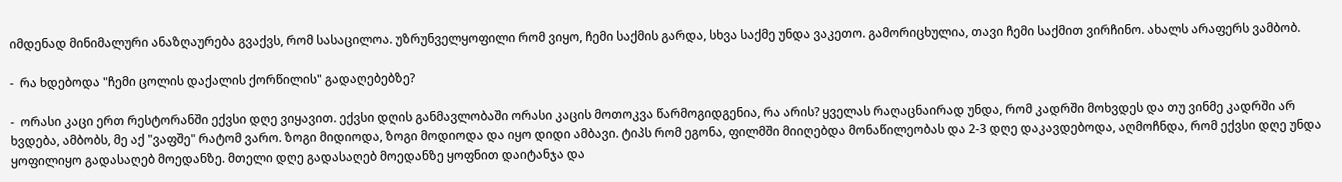იმდენად მინიმალური ანაზღაურება გვაქვს, რომ სასაცილოა. უზრუნველყოფილი რომ ვიყო, ჩემი საქმის გარდა, სხვა საქმე უნდა ვაკეთო. გამორიცხულია, თავი ჩემი საქმით ვირჩინო. ახალს არაფერს ვამბობ.

-  რა ხდებოდა "ჩემი ცოლის დაქალის ქორწილის" გადაღებებზე?

-  ორასი კაცი ერთ რესტორანში ექვსი დღე ვიყავით. ექვსი დღის განმავლობაში ორასი კაცის მოთოკვა წარმოგიდგენია, რა არის? ყველას რაღაცნაირად უნდა, რომ კადრში მოხვდეს და თუ ვინმე კადრში არ ხვდება, ამბობს, მე აქ "ვაფშე" რატომ ვარო. ზოგი მიდიოდა, ზოგი მოდიოდა და იყო დიდი ამბავი. ტიპს რომ ეგონა, ფილმში მიიღებდა მონაწილეობას და 2-3 დღე დაკავდებოდა, აღმოჩნდა, რომ ექვსი დღე უნდა ყოფილიყო გადასაღებ მოედანზე. მთელი დღე გადასაღებ მოედანზე ყოფნით დაიტანჯა და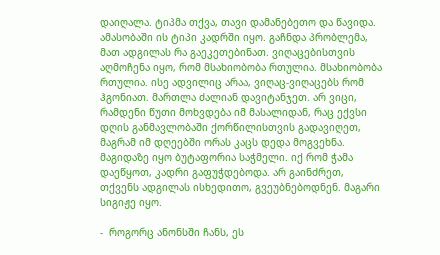დაიღალა. ტიპმა თქვა, თავი დამანებეთო და წავიდა. ამასობაში ის ტიპი კადრში იყო. გაჩნდა პრობლემა, მათ ადგილას რა გაეკეთებინათ. ვიღაცებისთვის აღმოჩენა იყო, რომ მსახიობობა რთულია. მსახიობობა რთულია. ისე ადვილიც არაა, ვიღაც-ვიღაცებს რომ ჰგონიათ. მართლა ძალიან დავიტანჯეთ. არ ვიცი, რამდენი წუთი მოხვდება იმ მასალიდან, რაც ექვსი დღის განმავლობაში ქორწილისთვის გადავიღეთ, მაგრამ იმ დღეებში ორას კაცს დედა მოგვეხნა. მაგიდაზე იყო ბუტაფორია საჭმელი. იქ რომ ჭამა დაეწყოთ, კადრი გაფუჭდებოდა. არ გაინძრეთ, თქვენს ადგილას ისხედითო, გვეუბნებოდნენ. მაგარი სიგიჟე იყო.

-  როგორც ანონსში ჩანს, ეს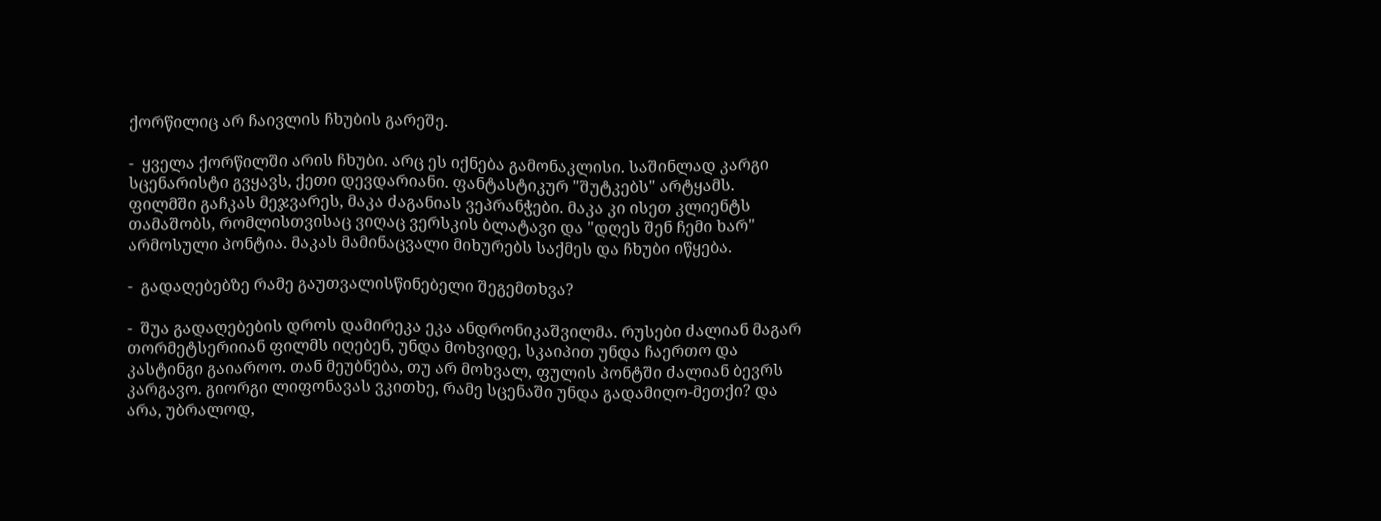ქორწილიც არ ჩაივლის ჩხუბის გარეშე.

-  ყველა ქორწილში არის ჩხუბი. არც ეს იქნება გამონაკლისი. საშინლად კარგი სცენარისტი გვყავს, ქეთი დევდარიანი. ფანტასტიკურ "შუტკებს" არტყამს. ფილმში გაჩკას მეჯვარეს, მაკა ძაგანიას ვეპრანჭები. მაკა კი ისეთ კლიენტს თამაშობს, რომლისთვისაც ვიღაც ვერსკის ბლატავი და "დღეს შენ ჩემი ხარ" არმოსული პონტია. მაკას მამინაცვალი მიხურებს საქმეს და ჩხუბი იწყება.

-  გადაღებებზე რამე გაუთვალისწინებელი შეგემთხვა?

-  შუა გადაღებების დროს დამირეკა ეკა ანდრონიკაშვილმა. რუსები ძალიან მაგარ თორმეტსერიიან ფილმს იღებენ, უნდა მოხვიდე, სკაიპით უნდა ჩაერთო და კასტინგი გაიაროო. თან მეუბნება, თუ არ მოხვალ, ფულის პონტში ძალიან ბევრს კარგავო. გიორგი ლიფონავას ვკითხე, რამე სცენაში უნდა გადამიღო-მეთქი? და არა, უბრალოდ,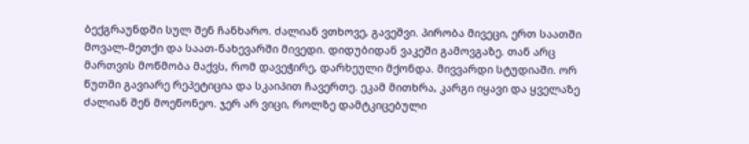ბექგრაუნდში სულ შენ ჩანხარო. ძალიან ვთხოვე, გავეშვი. პირობა მივეცი, ერთ საათში მოვალ-მეთქი და საათ-ნახევარში მივედი. დიდუბიდან ვაკეში გამოვგაზე. თან არც მართვის მოწმობა მაქვს, რომ დავეჭირე, დარხეული მქონდა. მივვარდი სტუდიაში. ორ წუთში გავიარე რეპეტიცია და სკაიპით ჩავერთე. ეკამ მითხრა, კარგი იყავი და ყველაზე ძალიან შენ მოეწონეო. ჯერ არ ვიცი, როლზე დამტკიცებული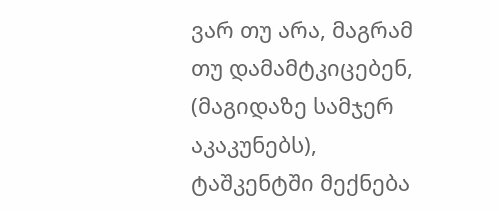ვარ თუ არა, მაგრამ თუ დამამტკიცებენ, (მაგიდაზე სამჯერ აკაკუნებს), ტაშკენტში მექნება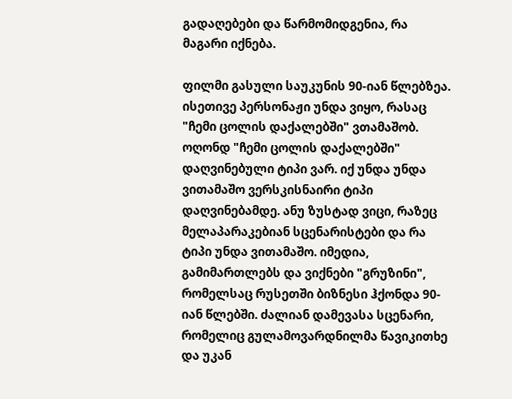გადაღებები და წარმომიდგენია, რა მაგარი იქნება.

ფილმი გასული საუკუნის 90-იან წლებზეა. ისეთივე პერსონაჟი უნდა ვიყო, რასაც "ჩემი ცოლის დაქალებში" ვთამაშობ. ოღონდ "ჩემი ცოლის დაქალებში" დაღვინებული ტიპი ვარ. იქ უნდა უნდა ვითამაშო ვერსკისნაირი ტიპი დაღვინებამდე. ანუ ზუსტად ვიცი, რაზეც მელაპარაკებიან სცენარისტები და რა ტიპი უნდა ვითამაშო. იმედია, გამიმართლებს და ვიქნები "გრუზინი", რომელსაც რუსეთში ბიზნესი ჰქონდა 90-იან წლებში. ძალიან დამევასა სცენარი, რომელიც გულამოვარდნილმა წავიკითხე და უკან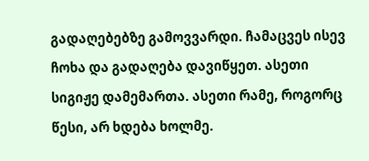გადაღებებზე გამოვვარდი. ჩამაცვეს ისევ ჩოხა და გადაღება დავიწყეთ. ასეთი სიგიჟე დამემართა. ასეთი რამე, როგორც წესი, არ ხდება ხოლმე.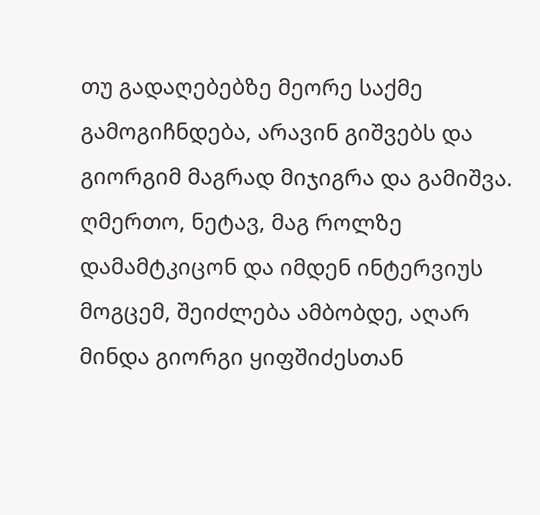თუ გადაღებებზე მეორე საქმე გამოგიჩნდება, არავინ გიშვებს და გიორგიმ მაგრად მიჯიგრა და გამიშვა. ღმერთო, ნეტავ, მაგ როლზე დამამტკიცონ და იმდენ ინტერვიუს მოგცემ, შეიძლება ამბობდე, აღარ მინდა გიორგი ყიფშიძესთან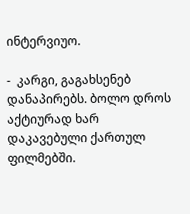ინტერვიუო.

-  კარგი, გაგახსენებ დანაპირებს. ბოლო დროს აქტიურად ხარ დაკავებული ქართულ ფილმებში.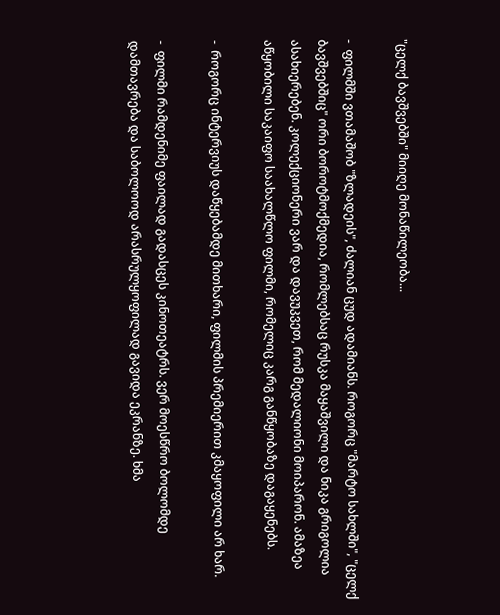"ცელქ ბავშვებში" მიიღე მონაწილეობა...

-  ფილმში ვთამაშობ "ზლადეის", ძალიან ცუდ ადამიანს. როგორც "მარტო სახლში", "ცელქ ბავშვებშიც" ორი ბოროტმოქმედია, რომლებსაც რუსკა მაყაშვილი და ნიკა გრიგოლია ასახიერებენ. კოლექციონერი ვარ და დავუკვეთ, რომ მედალიონი მოიპარონ. ამაზეა აწყობილი საკაიფო საახალწლო ფილმი, რომელიც კარგ განწყობაზე დაგაყენებს.

-  როგორც ინტერვიუს დაწყებამდე მითხარი, ფილმის პრემიერით კმაყოფილი არ ხარ.

-  ფილმი რამდენიმე ფაილად გადასცეს კინოთეატრს. ვერ მოესწრო ბოლომდე დამთავრება და საბოლოოდ არასრულყოფილად გავიდა ეკრანზე. ხმა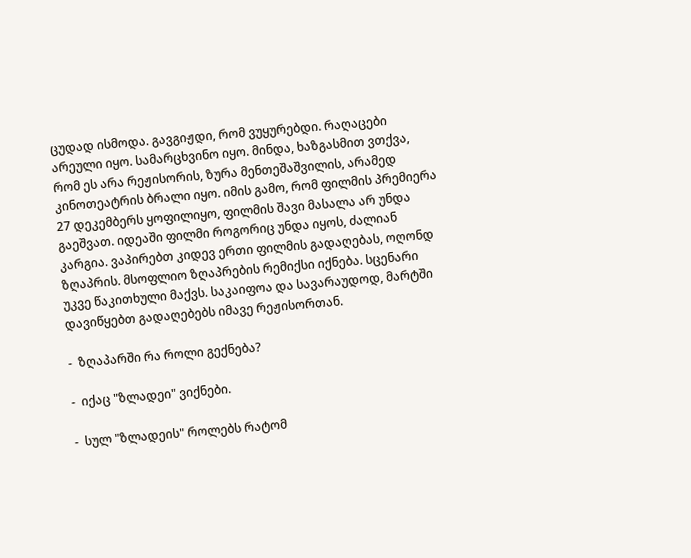ცუდად ისმოდა. გავგიჟდი, რომ ვუყურებდი. რაღაცები არეული იყო. სამარცხვინო იყო. მინდა, ხაზგასმით ვთქვა, რომ ეს არა რეჟისორის, ზურა მენთეშაშვილის, არამედ კინოთეატრის ბრალი იყო. იმის გამო, რომ ფილმის პრემიერა 27 დეკემბერს ყოფილიყო, ფილმის შავი მასალა არ უნდა გაეშვათ. იდეაში ფილმი როგორიც უნდა იყოს, ძალიან კარგია. ვაპირებთ კიდევ ერთი ფილმის გადაღებას, ოღონდ ზღაპრის. მსოფლიო ზღაპრების რემიქსი იქნება. სცენარი უკვე წაკითხული მაქვს. საკაიფოა და სავარაუდოდ, მარტში დავიწყებთ გადაღებებს იმავე რეჟისორთან.

-  ზღაპარში რა როლი გექნება?

-  იქაც "ზლადეი" ვიქნები.

-  სულ "ზლადეის" როლებს რატომ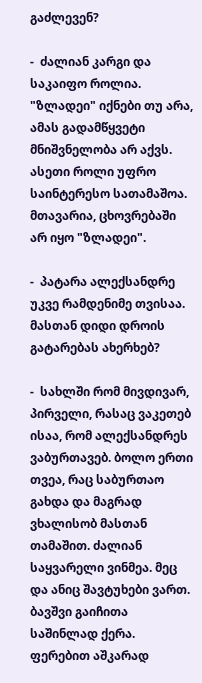გაძლევენ?

-  ძალიან კარგი და საკაიფო როლია. "ზლადეი" იქნები თუ არა, ამას გადამწყვეტი მნიშვნელობა არ აქვს. ასეთი როლი უფრო საინტერესო სათამაშოა. მთავარია, ცხოვრებაში არ იყო "ზლადეი".

-  პატარა ალექსანდრე უკვე რამდენიმე თვისაა. მასთან დიდი დროის გატარებას ახერხებ?

-  სახლში რომ მივდივარ, პირველი, რასაც ვაკეთებ ისაა, რომ ალექსანდრეს ვაბურთავებ. ბოლო ერთი თვეა, რაც საბურთაო გახდა და მაგრად ვხალისობ მასთან თამაშით. ძალიან საყვარელი ვინმეა. მეც და ანიც შავტუხები ვართ. ბავშვი გაიჩითა საშინლად ქერა. ფერებით აშკარად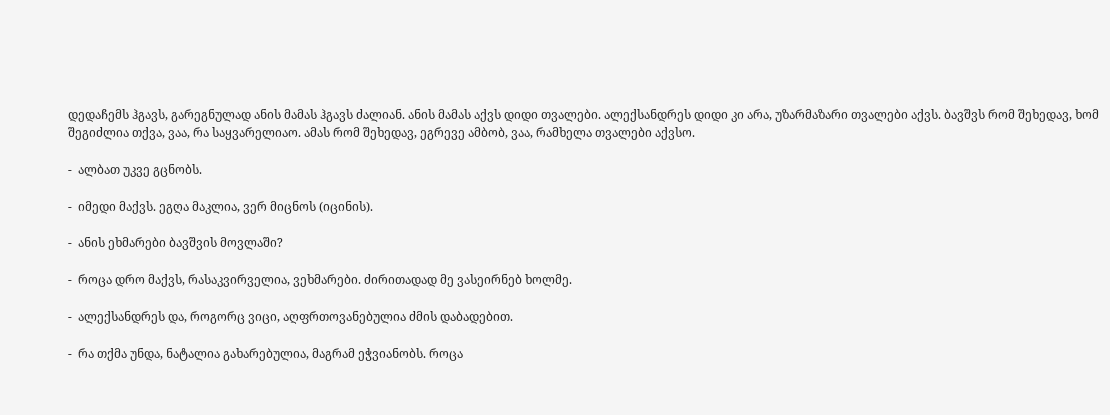დედაჩემს ჰგავს, გარეგნულად ანის მამას ჰგავს ძალიან. ანის მამას აქვს დიდი თვალები. ალექსანდრეს დიდი კი არა, უზარმაზარი თვალები აქვს. ბავშვს რომ შეხედავ, ხომ შეგიძლია თქვა, ვაა, რა საყვარელიაო. ამას რომ შეხედავ, ეგრევე ამბობ, ვაა, რამხელა თვალები აქვსო.

-  ალბათ უკვე გცნობს.

-  იმედი მაქვს. ეგღა მაკლია, ვერ მიცნოს (იცინის).

-  ანის ეხმარები ბავშვის მოვლაში?

-  როცა დრო მაქვს, რასაკვირველია, ვეხმარები. ძირითადად მე ვასეირნებ ხოლმე.

-  ალექსანდრეს და, როგორც ვიცი, აღფრთოვანებულია ძმის დაბადებით.

-  რა თქმა უნდა, ნატალია გახარებულია, მაგრამ ეჭვიანობს. როცა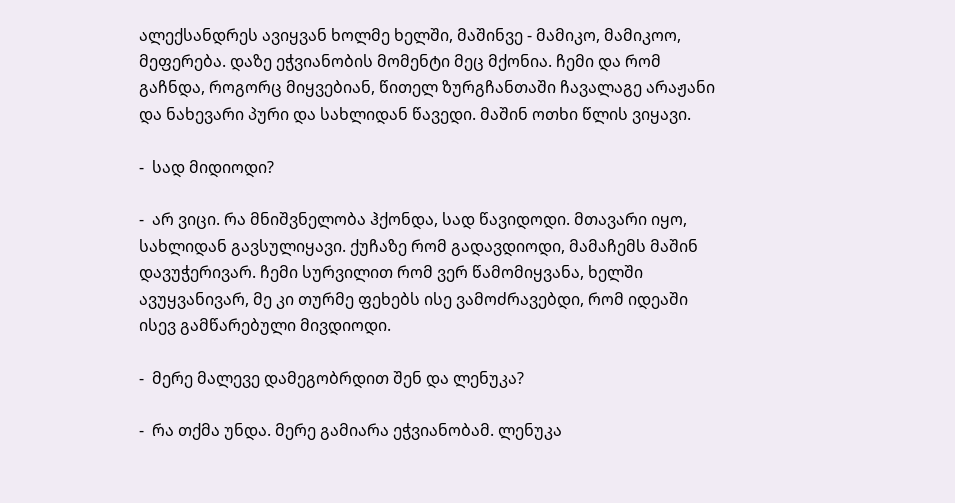ალექსანდრეს ავიყვან ხოლმე ხელში, მაშინვე - მამიკო, მამიკოო, მეფერება. დაზე ეჭვიანობის მომენტი მეც მქონია. ჩემი და რომ გაჩნდა, როგორც მიყვებიან, წითელ ზურგჩანთაში ჩავალაგე არაჟანი და ნახევარი პური და სახლიდან წავედი. მაშინ ოთხი წლის ვიყავი.

-  სად მიდიოდი?

-  არ ვიცი. რა მნიშვნელობა ჰქონდა, სად წავიდოდი. მთავარი იყო, სახლიდან გავსულიყავი. ქუჩაზე რომ გადავდიოდი, მამაჩემს მაშინ დავუჭერივარ. ჩემი სურვილით რომ ვერ წამომიყვანა, ხელში ავუყვანივარ, მე კი თურმე ფეხებს ისე ვამოძრავებდი, რომ იდეაში ისევ გამწარებული მივდიოდი.

-  მერე მალევე დამეგობრდით შენ და ლენუკა?

-  რა თქმა უნდა. მერე გამიარა ეჭვიანობამ. ლენუკა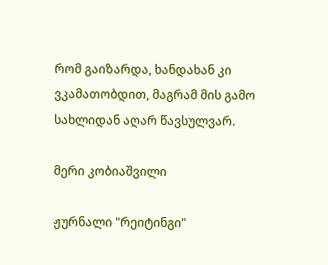რომ გაიზარდა, ხანდახან კი ვკამათობდით, მაგრამ მის გამო სახლიდან აღარ წავსულვარ.

მერი კობიაშვილი

ჟურნალი "რეიტინგი"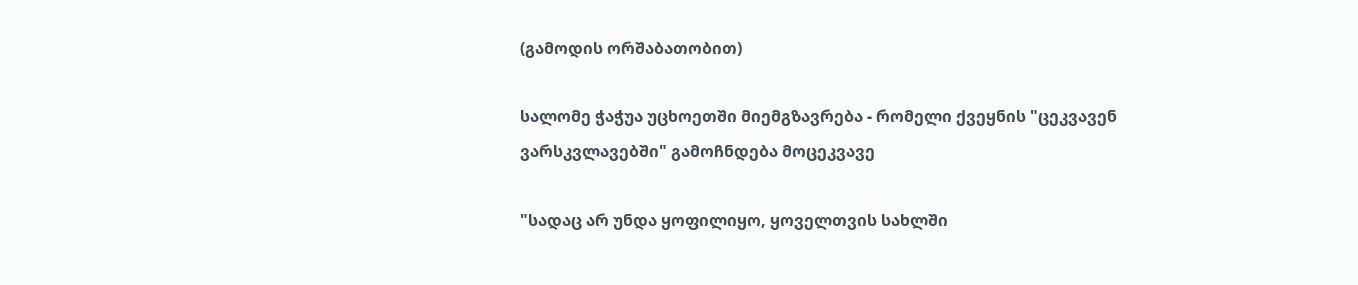(გამოდის ორშაბათობით)

სალომე ჭაჭუა უცხოეთში მიემგზავრება - რომელი ქვეყნის "ცეკვავენ ვარსკვლავებში" გამოჩნდება მოცეკვავე

"სადაც არ უნდა ყოფილიყო, ყოველთვის სახლში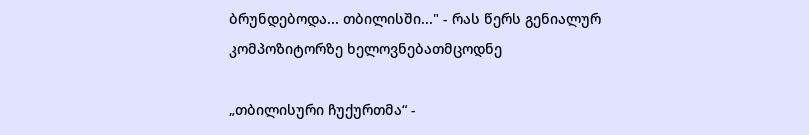ბრუნდებოდა... თბილისში..." - რას წერს გენიალურ კომპოზიტორზე ხელოვნებათმცოდნე

„თბილისური ჩუქურთმა“ -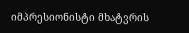იმპრესიონისტი მხატვრის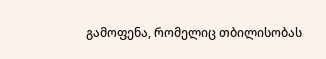გამოფენა, რომელიც თბილისობას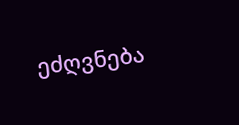ეძღვნება